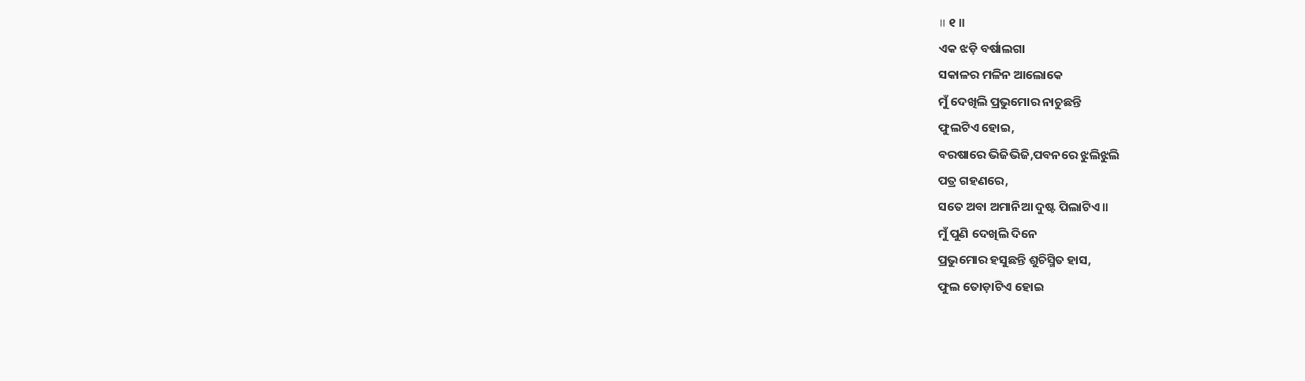॥ ୧ ॥
ଏକ ଝଡ଼ି ବର୍ଷାଲଗା
ସକାଳର ମଳିନ ଆଲୋକେ
ମୁଁ ଦେଖିଲି ପ୍ରଭୁମୋର ନାଚୁଛନ୍ତି
ଫୁଲଟିଏ ହୋଇ,
ବରଷାରେ ଭିଜିଭିଜି,ପବନରେ ଝୁଲିଝୁଲି
ପତ୍ର ଗହଣରେ,
ସତେ ଅବା ଅମାନିଆ ଦୁଷ୍ଟ ପିଲାଟିଏ ॥
ମୁଁ ପୁଣି ଦେଖିଲି ଦିନେ
ପ୍ରଭୁମୋର ହସୁଛନ୍ତି ଶୁଚିସ୍ମିତ ହାସ,
ଫୁଲ ତୋଡ଼ାଟିଏ ହୋଇ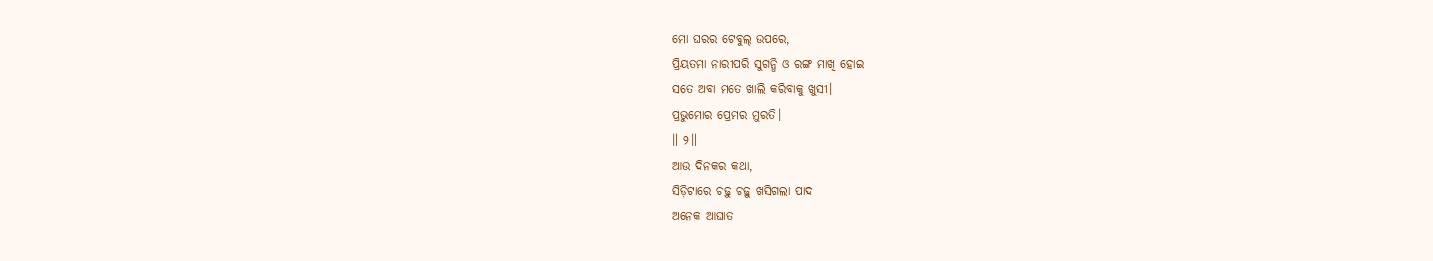ମୋ ଘରର ଟେବୁଲ୍ ଉପରେ,
ପ୍ରିୟତମା ନାରୀପରି ସୁଗନ୍ଧି ଓ ରଙ୍ଗ ମାଖି ହୋଇ
ସତେ ଅବା ମତେ ଖାଲି କରିବାକୁ ଖୁସୀ।
ପ୍ରଭୁମୋର ପ୍ରେମର ମୁରତି।
॥ ୨॥
ଆଉ ଦିନକର କଥା,
ସିଡ଼ିଟାରେ ଚଢ଼ୁ ଚଢ଼ୁ ଖସିଗଲା ପାଦ
ଅନେକ ଆଘାତ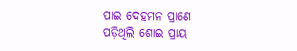ପାଇ ଦେହମନ ପ୍ରାଣେ
ପଡ଼ିଥିଲି ଶୋଇ ପ୍ରାୟ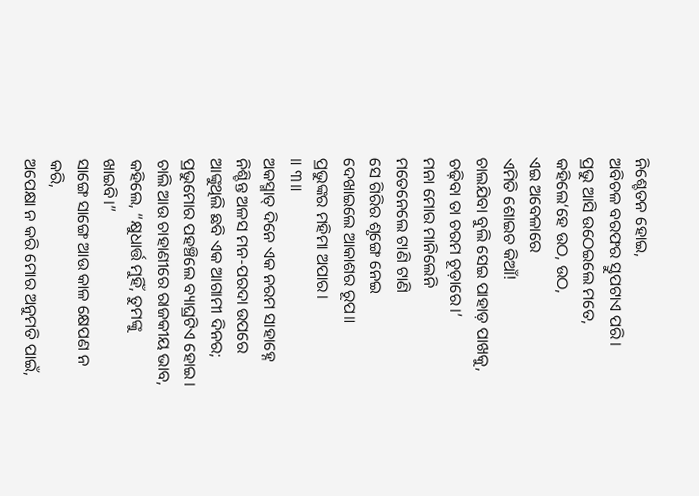ନିଶ୍ଚେତନ ହୋଇ,
ଅବିଚଳ ବରଫର ସ୍ତୁପଟାଏ ପରି।
ପ୍ରଭୁ ଆସି ଉଠେଇଲେ ମତେ,
କହିଲେ‘ହେ ଉଠ, ଉଠ,
ଏଇ ଅବେଳାରେ
ଏମିତି ଶୋଇଚ କିଆଁ!
ଚାଲଯିବା ବୁଲି ସେଇ ପାହାଡ଼ ପାଖକୁ,
ଚଢ଼ିବା ତା ଚରମ ଚୂଡ଼ାରେ।’
ମନା ମୋର ମାନିଲେନି
ମତେନେଲେ ଟାଣି ଟାଣି
ସେ ଗିରିର ଶୃଙ୍ଗେ ନେଇ
ଦେଖାଇଲେ ଆକାଶର ରୂପ॥
ପ୍ରଭୁଙ୍କର ମହିମା ଅପାର।
॥ ୩॥
ଅକସ୍ମାତ୍ ଦିନେ ଏକ ନରମ ସାହାହ୍ନେ
ନିଶ୍ଚିନ୍ତ ଅଳସ ମନ-ପରଦା ଉପରେ
ଆଙ୍କୁଥିଲି ଛବି ଏକ ଆଗାମୀ ଦିନର;
ପ୍ରଭୁମୋର ପହଞ୍ଚିଲେ ବ୍ୟାଘ୍ରଟିଏ ହୋଇ।
ଚାଲି ଆଉ ଚାହାଣୀରେ ରାଜକୀୟ ଭାବ,
କହିଲେ, “କ୍ଷୁଧାର୍ତ୍ତ ମୁହିଁ, ତୁମଙ୍କୁ ଖାଇବି।”
ସାଙ୍ଗେ ସାଙ୍ଗେ ଆଉ କାଳ କ୍ଷେପଣ ନ କରି,
ଅପେକ୍ଷା ନ କରି ମୋର ଅନୁମତି ପାଇଁ,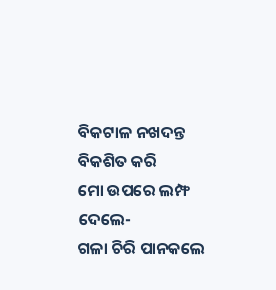ବିକଟାଳ ନଖଦନ୍ତ ବିକଶିତ କରି
ମୋ ଉପରେ ଲମ୍ଫ ଦେଲେ-
ଗଳା ଚିରି ପାନକଲେ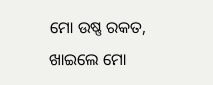ମୋ ଉଷ୍ଣ ରକତ,
ଖାଇଲେ ମୋ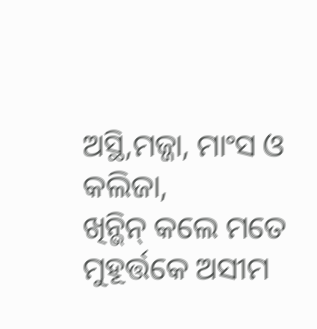ଅସ୍ଥି,ମଜ୍ଜା, ମାଂସ ଓ କଲିଜା,
ଖିନ୍ଭିନ୍ କଲେ ମତେ ମୁହୂର୍ତ୍ତକେ ଅସୀମ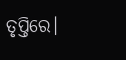ତୃପ୍ତିରେ।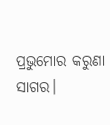ପ୍ରଭୁମୋର କରୁଣା ସାଗର।